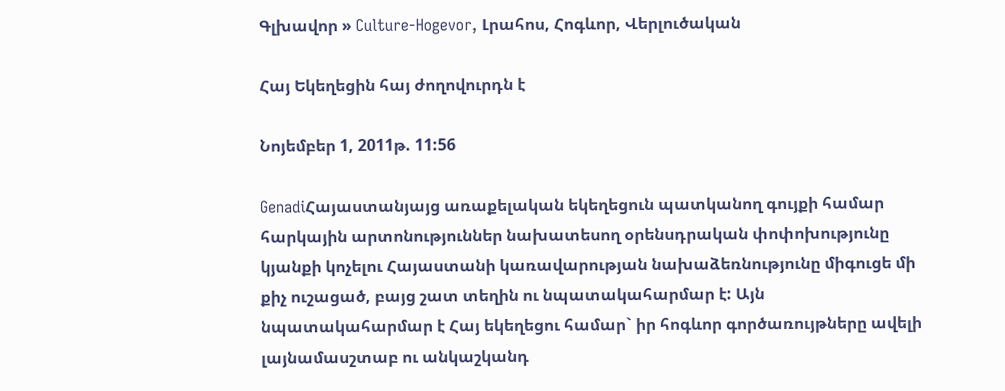Գլխավոր » Culture-Hogevor, Լրահոս, Հոգևոր, Վերլուծական

Հայ Եկեղեցին հայ ժողովուրդն է

Նոյեմբեր 1, 2011թ. 11:56

GenadiՀայաստանյայց առաքելական եկեղեցուն պատկանող գույքի համար հարկային արտոնություններ նախատեսող օրենսդրական փոփոխությունը կյանքի կոչելու Հայաստանի կառավարության նախաձեռնությունը միգուցե մի քիչ ուշացած, բայց շատ տեղին ու նպատակահարմար է: Այն նպատակահարմար է Հայ եկեղեցու համար` իր հոգևոր գործառույթները ավելի լայնամասշտաբ ու անկաշկանդ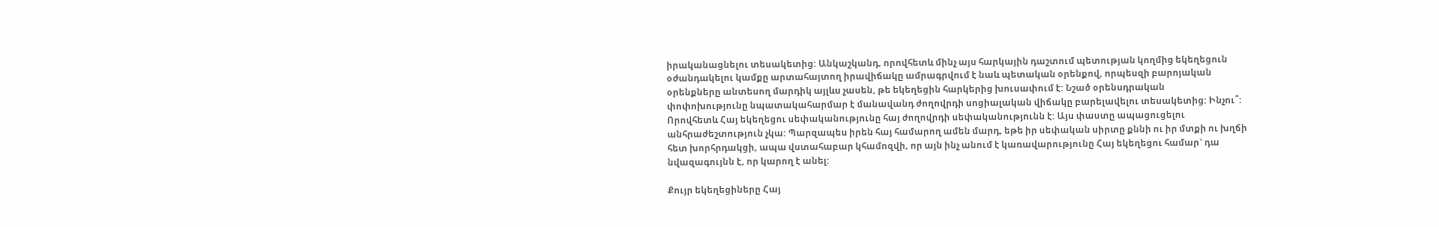իրականացնելու տեսակետից: Անկաշկանդ, որովհետև մինչ այս հարկային դաշտում պետության կողմից եկեղեցուն օժանդակելու կամքը արտահայտող իրավիճակը ամրագրվում է նաև պետական օրենքով, որպեսզի բարոյական օրենքները անտեսող մարդիկ այլևս չասեն, թե եկեղեցին հարկերից խուսափում է: Նշած օրենսդրական փոփոխությունը նպատակահարմար է մանավանդ ժողովրդի սոցիալական վիճակը բարելավելու տեսակետից: Ինչու՞: Որովհետև Հայ եկեղեցու սեփականությունը հայ ժողովրդի սեփականությունն է: Այս փաստը ապացուցելու անհրաժեշտություն չկա: Պարզապես իրեն հայ համարող ամեն մարդ, եթե իր սեփական սիրտը քննի ու իր մտքի ու խղճի հետ խորհրդակցի, ապա վստահաբար կհամոզվի, որ այն ինչ անում է կառավարությունը Հայ եկեղեցու համար` դա նվազագույնն է, որ կարող է անել:

Քույր եկեղեցիները Հայ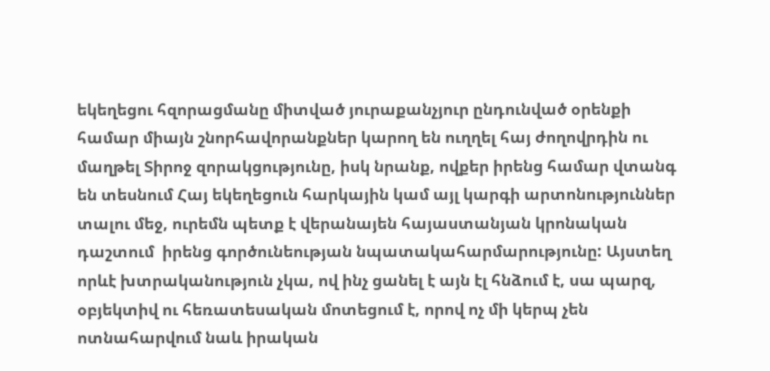եկեղեցու հզորացմանը միտված յուրաքանչյուր ընդունված օրենքի համար միայն շնորհավորանքներ կարող են ուղղել հայ ժողովրդին ու մաղթել Տիրոջ զորակցությունը, իսկ նրանք, ովքեր իրենց համար վտանգ են տեսնում Հայ եկեղեցուն հարկային կամ այլ կարգի արտոնություններ տալու մեջ, ուրեմն պետք է վերանայեն հայաստանյան կրոնական դաշտում  իրենց գործունեության նպատակահարմարությունը: Այստեղ որևէ խտրականություն չկա, ով ինչ ցանել է այն էլ հնձում է, սա պարզ, օբյեկտիվ ու հեռատեսական մոտեցում է, որով ոչ մի կերպ չեն ոտնահարվում նաև իրական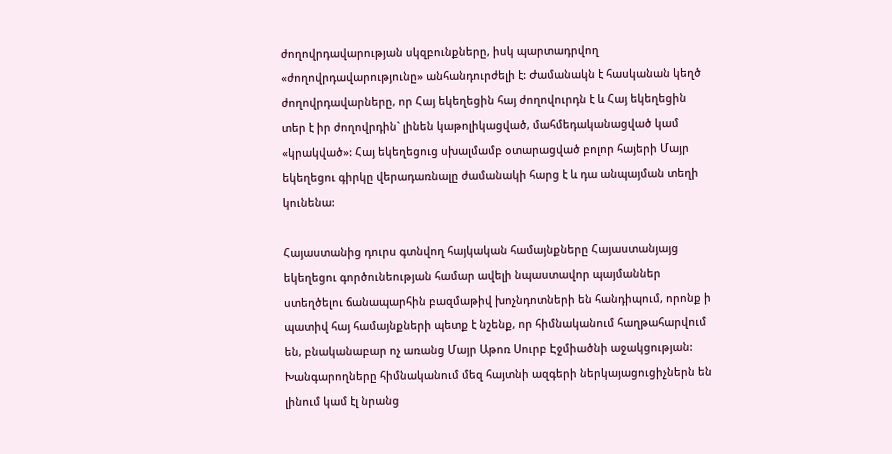ժողովրդավարության սկզբունքները, իսկ պարտադրվող «ժողովրդավարությունը» անհանդուրժելի է: Ժամանակն է հասկանան կեղծ ժողովրդավարները, որ Հայ եկեղեցին հայ ժողովուրդն է և Հայ եկեղեցին տեր է իր ժողովրդին` լինեն կաթոլիկացված, մահմեդականացված կամ «կրակված»: Հայ եկեղեցուց սխալմամբ օտարացված բոլոր հայերի Մայր եկեղեցու գիրկը վերադառնալը ժամանակի հարց է և դա անպայման տեղի կունենա:

Հայաստանից դուրս գտնվող հայկական համայնքները Հայաստանյայց եկեղեցու գործունեության համար ավելի նպաստավոր պայմաններ ստեղծելու ճանապարհին բազմաթիվ խոչնդոտների են հանդիպում, որոնք ի պատիվ հայ համայնքների պետք է նշենք, որ հիմնականում հաղթահարվում են, բնականաբար ոչ առանց Մայր Աթոռ Սուրբ Էջմիածնի աջակցության: Խանգարողները հիմնականում մեզ հայտնի ազգերի ներկայացուցիչներն են լինում կամ էլ նրանց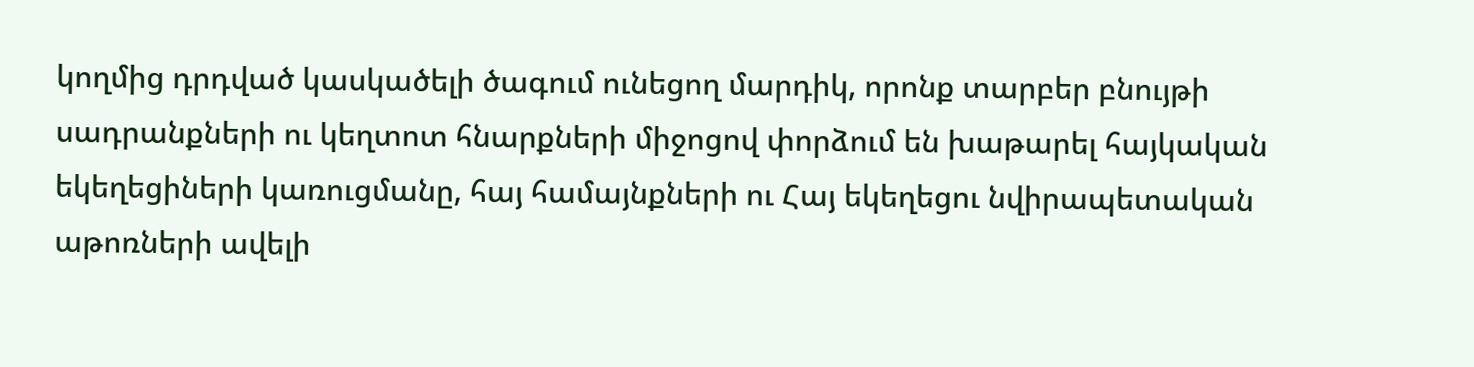կողմից դրդված կասկածելի ծագում ունեցող մարդիկ, որոնք տարբեր բնույթի սադրանքների ու կեղտոտ հնարքների միջոցով փորձում են խաթարել հայկական եկեղեցիների կառուցմանը, հայ համայնքների ու Հայ եկեղեցու նվիրապետական աթոռների ավելի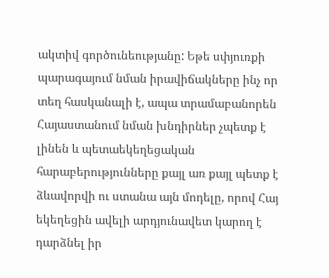ակտիվ գործունեությանը: Եթե սփյուռքի պարագայում նման իրավիճակները ինչ որ տեղ հասկանալի է, ապա տրամաբանորեն Հայաստանում նման խնդիրներ չպետք է լինեն և պետաեկեղեցական հարաբերությունները քայլ առ քայլ պետք է ձևավորվի ու ստանա այն մոդելը, որով Հայ եկեղեցին ավելի արդյունավետ կարող է դարձնել իր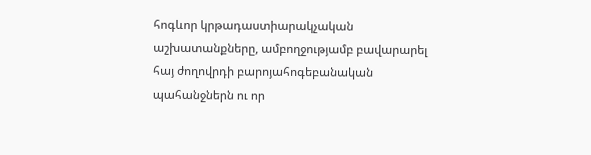հոգևոր կրթադաստիարակչական աշխատանքները, ամբողջությամբ բավարարել հայ ժողովրդի բարոյահոգեբանական պահանջներն ու որ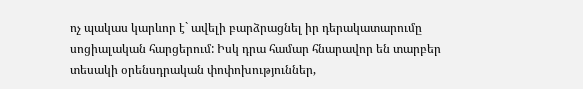ոչ պակաս կարևոր է` ավելի բարձրացնել իր դերակատարումը սոցիալական հարցերում: Իսկ դրա համար հնարավոր են տարբեր տեսակի օրենսդրական փոփոխություններ,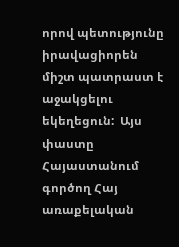որով պետությունը իրավացիորեն միշտ պատրաստ է աջակցելու եկեղեցուն:  Այս փաստը Հայաստանում գործող Հայ առաքելական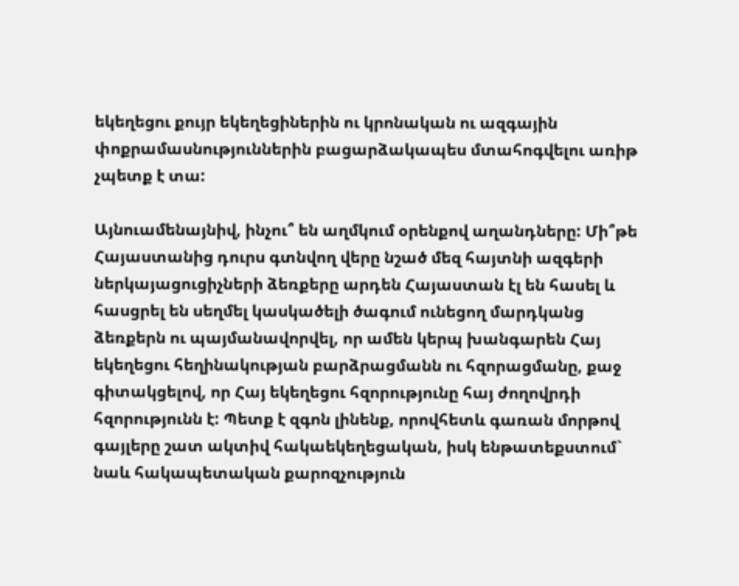եկեղեցու քույր եկեղեցիներին ու կրոնական ու ազգային փոքրամասնություններին բացարձակապես մտահոգվելու առիթ չպետք է տա:

Այնուամենայնիվ, ինչու՞ են աղմկում օրենքով աղանդները: Մի՞թե Հայաստանից դուրս գտնվող վերը նշած մեզ հայտնի ազգերի ներկայացուցիչների ձեռքերը արդեն Հայաստան էլ են հասել և հասցրել են սեղմել կասկածելի ծագում ունեցող մարդկանց ձեռքերն ու պայմանավորվել, որ ամեն կերպ խանգարեն Հայ եկեղեցու հեղինակության բարձրացմանն ու հզորացմանը, քաջ գիտակցելով, որ Հայ եկեղեցու հզորությունը հայ ժողովրդի հզորությունն է: Պետք է զգոն լինենք, որովհետև գառան մորթով գայլերը շատ ակտիվ հակաեկեղեցական, իսկ ենթատեքստում` նաև հակապետական քարոզչություն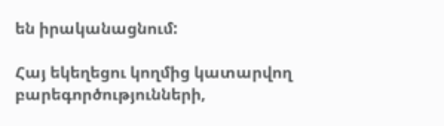են իրականացնում:

Հայ եկեղեցու կողմից կատարվող բարեգործությունների,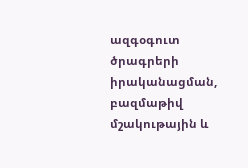ազգօգուտ ծրագրերի իրականացման, բազմաթիվ մշակութային և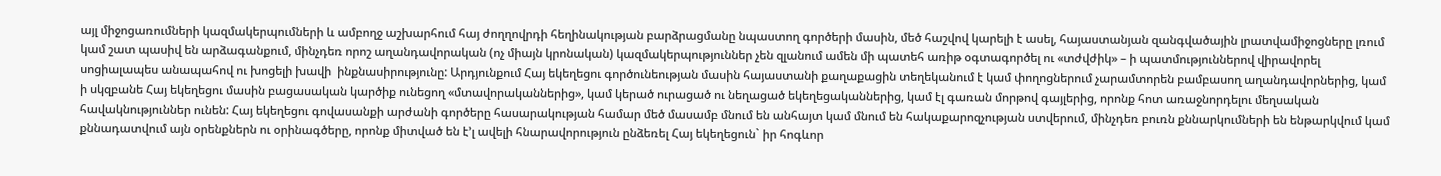այլ միջոցառումների կազմակերպումների և ամբողջ աշխարհում հայ ժողղովրդի հեղինակության բարձրացմանը նպաստող գործերի մասին, մեծ հաշվով կարելի է ասել, հայաստանյան զանգվածային լրատվամիջոցները լռում կամ շատ պասիվ են արձագանքում, մինչդեռ որոշ աղանդավորական (ոչ միայն կրոնական) կազմակերպություններ չեն զլանում ամեն մի պատեհ առիթ օգտագործել ու «տժվժիկ» – ի պատմություններով վիրավորել սոցիալապես անապահով ու խոցելի խավի  ինքնասիրությունը: Արդյունքում Հայ եկեղեցու գործունեության մասին հայաստանի քաղաքացին տեղեկանում է կամ փողոցներում չարամտորեն բամբասող աղանդավորներից, կամ ի սկզբանե Հայ եկեղեցու մասին բացասական կարծիք ունեցող «մտավորականներից», կամ կերած ուրացած ու նեղացած եկեղեցականներից, կամ էլ գառան մորթով գայլերից, որոնք հոտ առաջնորդելու մեղսական հավակնություններ ունեն: Հայ եկեղեցու գովասանքի արժանի գործերը հասարակության համար մեծ մասամբ մնում են անհայտ կամ մնում են հակաքարոզչության ստվերում, մինչդեռ բուռն քննարկումների են ենթարկվում կամ քննադատվում այն օրենքներն ու օրինագծերը, որոնք միտված են է’լ ավելի հնարավորություն ընձեռել Հայ եկեղեցուն` իր հոգևոր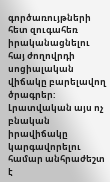գործառույթների հետ զուգահեռ իրականացնելու հայ ժողովրդի սոցիալական վիճակը բարելավող ծրագրեր: Լրատվական այս ոչ բնական իրավիճակը կարգավորելու համար անհրաժեշտ է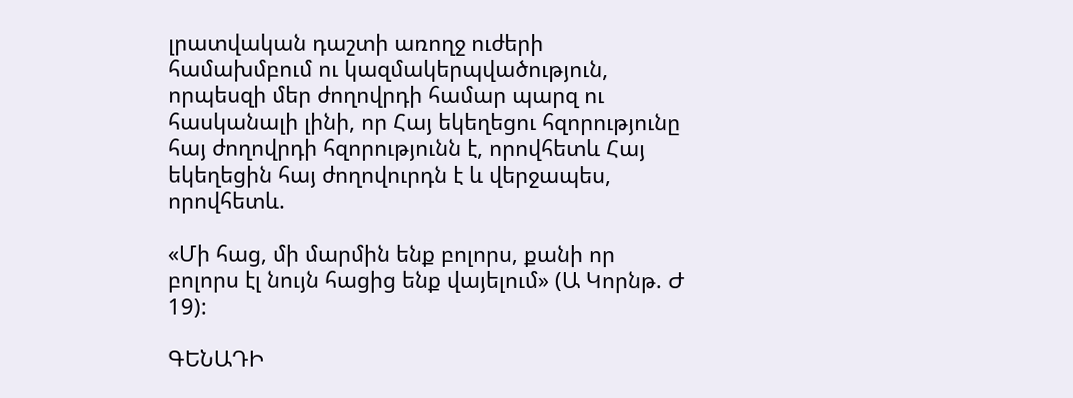լրատվական դաշտի առողջ ուժերի համախմբում ու կազմակերպվածություն, որպեսզի մեր ժողովրդի համար պարզ ու հասկանալի լինի, որ Հայ եկեղեցու հզորությունը հայ ժողովրդի հզորությունն է, որովհետև Հայ եկեղեցին հայ ժողովուրդն է և վերջապես, որովհետև.

«Մի հաց, մի մարմին ենք բոլորս, քանի որ բոլորս էլ նույն հացից ենք վայելում» (Ա Կորնթ. Ժ 19):

ԳԵՆԱԴԻ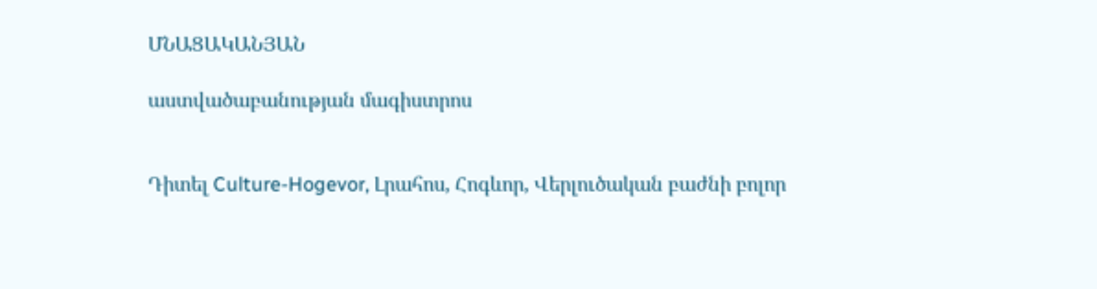ՄՆԱՑԱԿԱՆՅԱՆ

աստվածաբանության մագիստրոս


Դիտել Culture-Hogevor, Լրահոս, Հոգևոր, Վերլուծական բաժնի բոլոր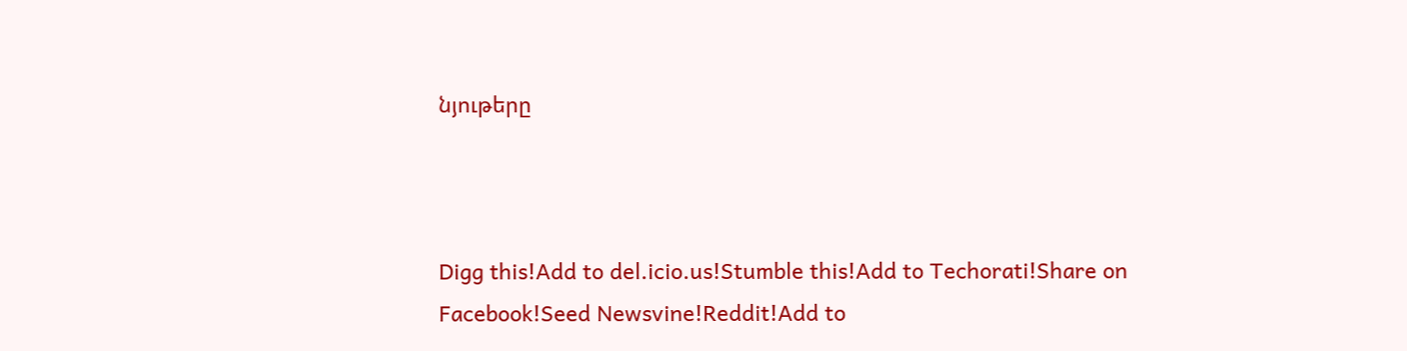նյութերը



Digg this!Add to del.icio.us!Stumble this!Add to Techorati!Share on Facebook!Seed Newsvine!Reddit!Add to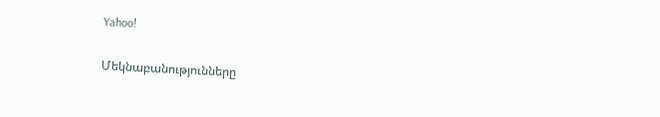Yahoo!

Մեկնաբանությունները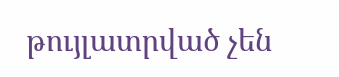թույլատրված չեն